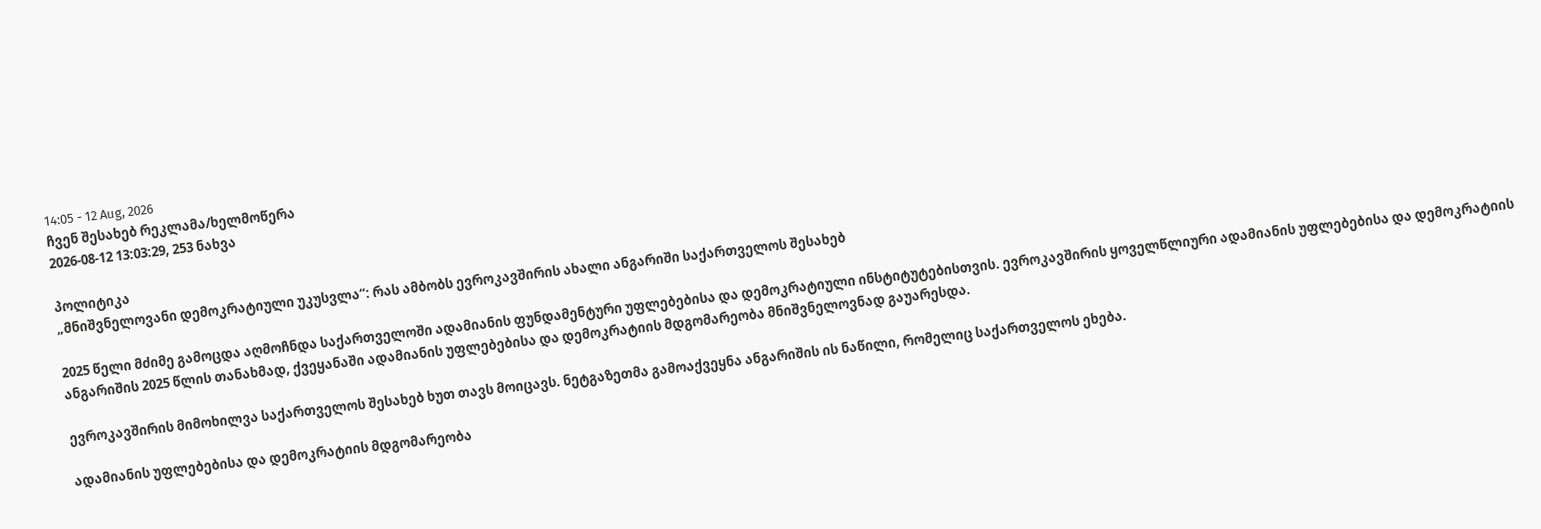14:05 - 12 Aug, 2026
ჩვენ შესახებ რეკლამა/ხელმოწერა
2026-08-12 13:03:29, 253 ნახვა

პოლიტიკა
„მნიშვნელოვანი დემოკრატიული უკუსვლა“: რას ამბობს ევროკავშირის ახალი ანგარიში საქართველოს შესახებ

2025 წელი მძიმე გამოცდა აღმოჩნდა საქართველოში ადამიანის ფუნდამენტური უფლებებისა და დემოკრატიული ინსტიტუტებისთვის. ევროკავშირის ყოველწლიური ადამიანის უფლებებისა და დემოკრატიის ანგარიშის 2025 წლის თანახმად, ქვეყანაში ადამიანის უფლებებისა და დემოკრატიის მდგომარეობა მნიშვნელოვნად გაუარესდა.

ევროკავშირის მიმოხილვა საქართველოს შესახებ ხუთ თავს მოიცავს. ნეტგაზეთმა გამოაქვეყნა ანგარიშის ის ნაწილი, რომელიც საქართველოს ეხება.

ადამიანის უფლებებისა და დემოკრატიის მდგომარეობა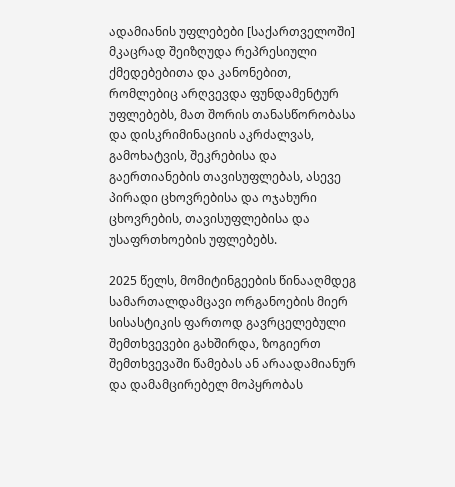ადამიანის უფლებები [საქართველოში] მკაცრად შეიზღუდა რეპრესიული ქმედებებითა და კანონებით, რომლებიც არღვევდა ფუნდამენტურ უფლებებს, მათ შორის თანასწორობასა და დისკრიმინაციის აკრძალვას, გამოხატვის, შეკრებისა და გაერთიანების თავისუფლებას, ასევე პირადი ცხოვრებისა და ოჯახური ცხოვრების, თავისუფლებისა და უსაფრთხოების უფლებებს.

2025 წელს, მომიტინგეების წინააღმდეგ სამართალდამცავი ორგანოების მიერ სისასტიკის ფართოდ გავრცელებული შემთხვევები გახშირდა, ზოგიერთ შემთხვევაში წამებას ან არაადამიანურ და დამამცირებელ მოპყრობას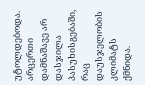უტოლდებოდა. არცერთი დამნაშავე არ დასჯილა პასუხისგებაში, რაც დაუსჯელობის კლიმატს ქმნიდა.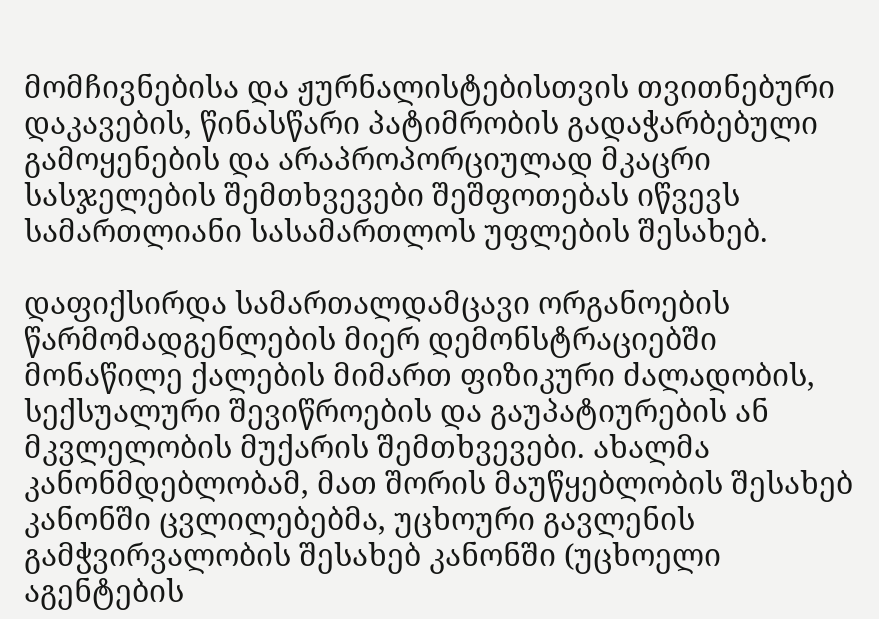მომჩივნებისა და ჟურნალისტებისთვის თვითნებური დაკავების, წინასწარი პატიმრობის გადაჭარბებული გამოყენების და არაპროპორციულად მკაცრი სასჯელების შემთხვევები შეშფოთებას იწვევს სამართლიანი სასამართლოს უფლების შესახებ.

დაფიქსირდა სამართალდამცავი ორგანოების წარმომადგენლების მიერ დემონსტრაციებში მონაწილე ქალების მიმართ ფიზიკური ძალადობის, სექსუალური შევიწროების და გაუპატიურების ან მკვლელობის მუქარის შემთხვევები. ახალმა კანონმდებლობამ, მათ შორის მაუწყებლობის შესახებ კანონში ცვლილებებმა, უცხოური გავლენის გამჭვირვალობის შესახებ კანონში (უცხოელი აგენტების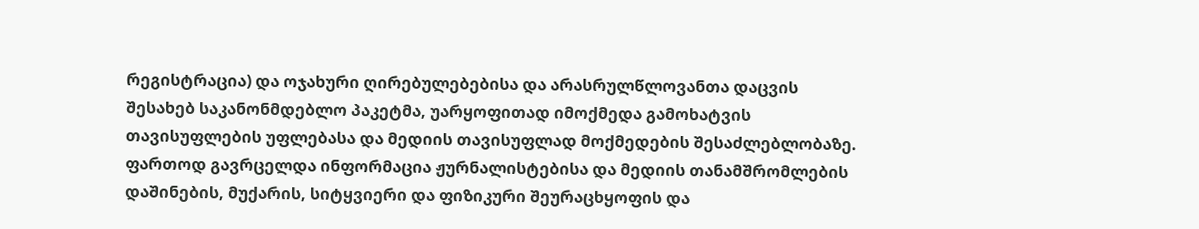რეგისტრაცია) და ოჯახური ღირებულებებისა და არასრულწლოვანთა დაცვის შესახებ საკანონმდებლო პაკეტმა, უარყოფითად იმოქმედა გამოხატვის თავისუფლების უფლებასა და მედიის თავისუფლად მოქმედების შესაძლებლობაზე. ფართოდ გავრცელდა ინფორმაცია ჟურნალისტებისა და მედიის თანამშრომლების დაშინების, მუქარის, სიტყვიერი და ფიზიკური შეურაცხყოფის და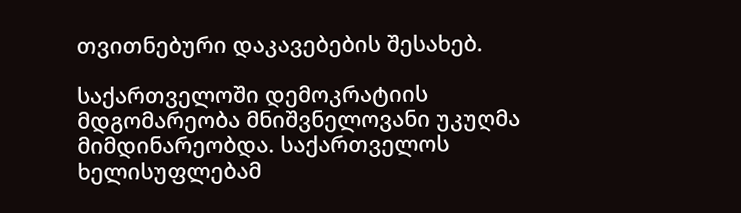თვითნებური დაკავებების შესახებ.

საქართველოში დემოკრატიის მდგომარეობა მნიშვნელოვანი უკუღმა მიმდინარეობდა. საქართველოს ხელისუფლებამ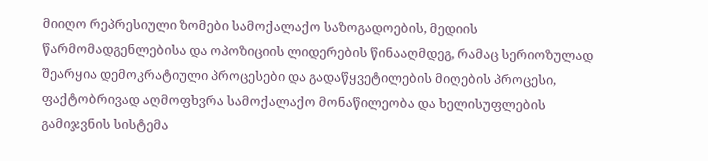მიიღო რეპრესიული ზომები სამოქალაქო საზოგადოების, მედიის წარმომადგენლებისა და ოპოზიციის ლიდერების წინააღმდეგ, რამაც სერიოზულად შეარყია დემოკრატიული პროცესები და გადაწყვეტილების მიღების პროცესი, ფაქტობრივად აღმოფხვრა სამოქალაქო მონაწილეობა და ხელისუფლების გამიჯვნის სისტემა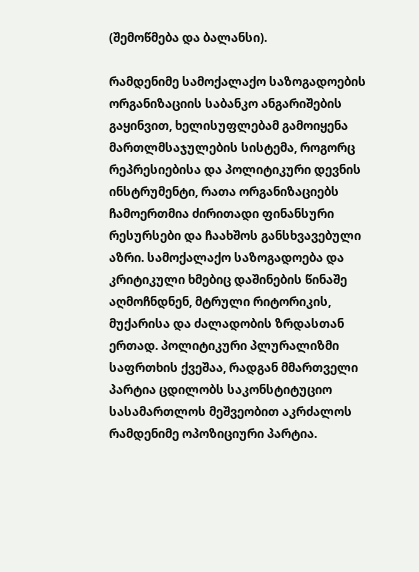(შემოწმება და ბალანსი).

რამდენიმე სამოქალაქო საზოგადოების ორგანიზაციის საბანკო ანგარიშების გაყინვით, ხელისუფლებამ გამოიყენა მართლმსაჯულების სისტემა, როგორც რეპრესიებისა და პოლიტიკური დევნის ინსტრუმენტი, რათა ორგანიზაციებს ჩამოერთმია ძირითადი ფინანსური რესურსები და ჩაახშოს განსხვავებული აზრი. სამოქალაქო საზოგადოება და კრიტიკული ხმებიც დაშინების წინაშე აღმოჩნდნენ, მტრული რიტორიკის, მუქარისა და ძალადობის ზრდასთან ერთად. პოლიტიკური პლურალიზმი საფრთხის ქვეშაა, რადგან მმართველი პარტია ცდილობს საკონსტიტუციო სასამართლოს მეშვეობით აკრძალოს რამდენიმე ოპოზიციური პარტია.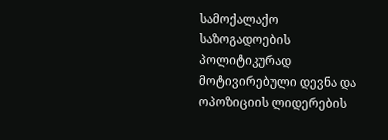სამოქალაქო საზოგადოების პოლიტიკურად მოტივირებული დევნა და ოპოზიციის ლიდერების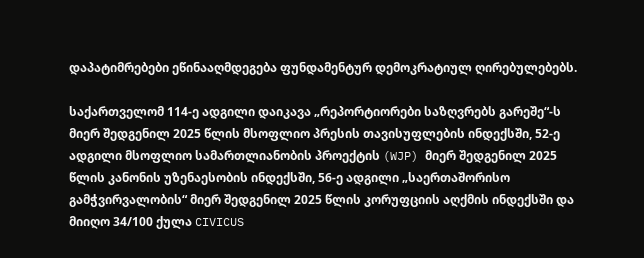დაპატიმრებები ეწინააღმდეგება ფუნდამენტურ დემოკრატიულ ღირებულებებს.

საქართველომ 114-ე ადგილი დაიკავა „რეპორტიორები საზღვრებს გარეშე“-ს მიერ შედგენილ 2025 წლის მსოფლიო პრესის თავისუფლების ინდექსში, 52-ე ადგილი მსოფლიო სამართლიანობის პროექტის (WJP) მიერ შედგენილ 2025 წლის კანონის უზენაესობის ინდექსში, 56-ე ადგილი „საერთაშორისო გამჭვირვალობის“ მიერ შედგენილ 2025 წლის კორუფციის აღქმის ინდექსში და მიიღო 34/100 ქულა CIVICUS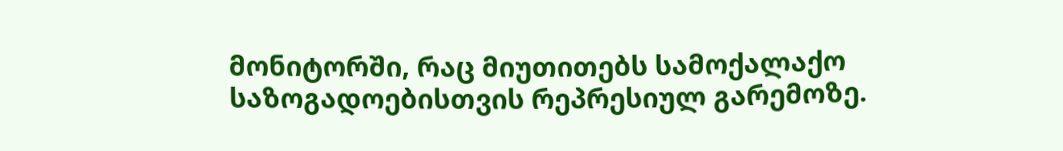მონიტორში, რაც მიუთითებს სამოქალაქო საზოგადოებისთვის რეპრესიულ გარემოზე.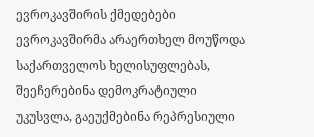ევროკავშირის ქმედებები
ევროკავშირმა არაერთხელ მოუწოდა საქართველოს ხელისუფლებას, შეეჩერებინა დემოკრატიული უკუსვლა, გაეუქმებინა რეპრესიული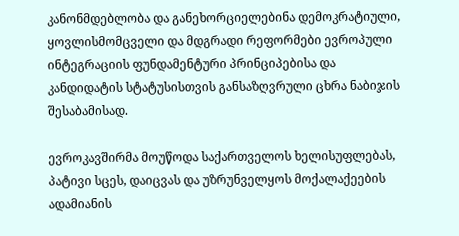კანონმდებლობა და განეხორციელებინა დემოკრატიული, ყოვლისმომცველი და მდგრადი რეფორმები ევროპული ინტეგრაციის ფუნდამენტური პრინციპებისა და კანდიდატის სტატუსისთვის განსაზღვრული ცხრა ნაბიჯის შესაბამისად.

ევროკავშირმა მოუწოდა საქართველოს ხელისუფლებას, პატივი სცეს, დაიცვას და უზრუნველყოს მოქალაქეების ადამიანის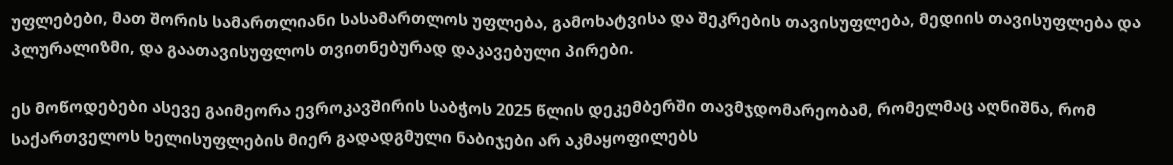უფლებები, მათ შორის სამართლიანი სასამართლოს უფლება, გამოხატვისა და შეკრების თავისუფლება, მედიის თავისუფლება და პლურალიზმი, და გაათავისუფლოს თვითნებურად დაკავებული პირები.

ეს მოწოდებები ასევე გაიმეორა ევროკავშირის საბჭოს 2025 წლის დეკემბერში თავმჯდომარეობამ, რომელმაც აღნიშნა, რომ საქართველოს ხელისუფლების მიერ გადადგმული ნაბიჯები არ აკმაყოფილებს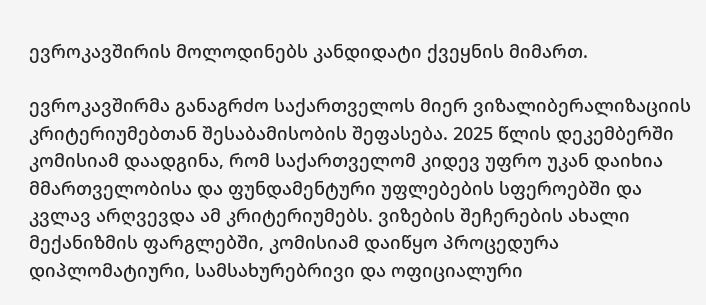ევროკავშირის მოლოდინებს კანდიდატი ქვეყნის მიმართ.

ევროკავშირმა განაგრძო საქართველოს მიერ ვიზალიბერალიზაციის კრიტერიუმებთან შესაბამისობის შეფასება. 2025 წლის დეკემბერში კომისიამ დაადგინა, რომ საქართველომ კიდევ უფრო უკან დაიხია მმართველობისა და ფუნდამენტური უფლებების სფეროებში და კვლავ არღვევდა ამ კრიტერიუმებს. ვიზების შეჩერების ახალი მექანიზმის ფარგლებში, კომისიამ დაიწყო პროცედურა დიპლომატიური, სამსახურებრივი და ოფიციალური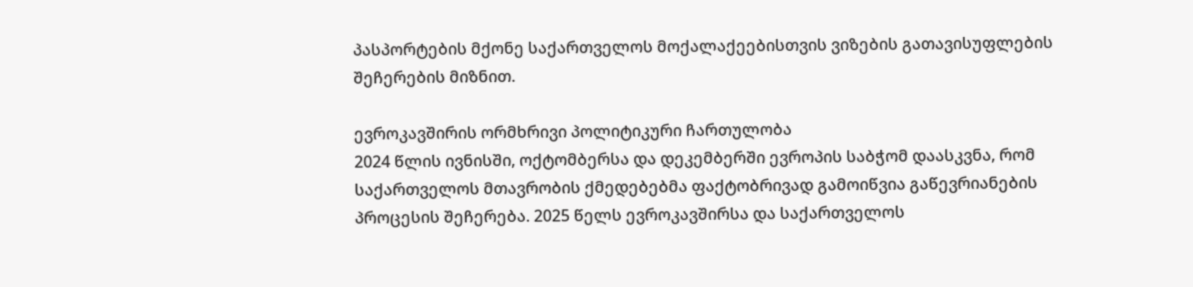პასპორტების მქონე საქართველოს მოქალაქეებისთვის ვიზების გათავისუფლების შეჩერების მიზნით.

ევროკავშირის ორმხრივი პოლიტიკური ჩართულობა
2024 წლის ივნისში, ოქტომბერსა და დეკემბერში ევროპის საბჭომ დაასკვნა, რომ საქართველოს მთავრობის ქმედებებმა ფაქტობრივად გამოიწვია გაწევრიანების პროცესის შეჩერება. 2025 წელს ევროკავშირსა და საქართველოს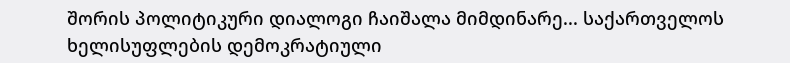შორის პოლიტიკური დიალოგი ჩაიშალა მიმდინარე... საქართველოს ხელისუფლების დემოკრატიული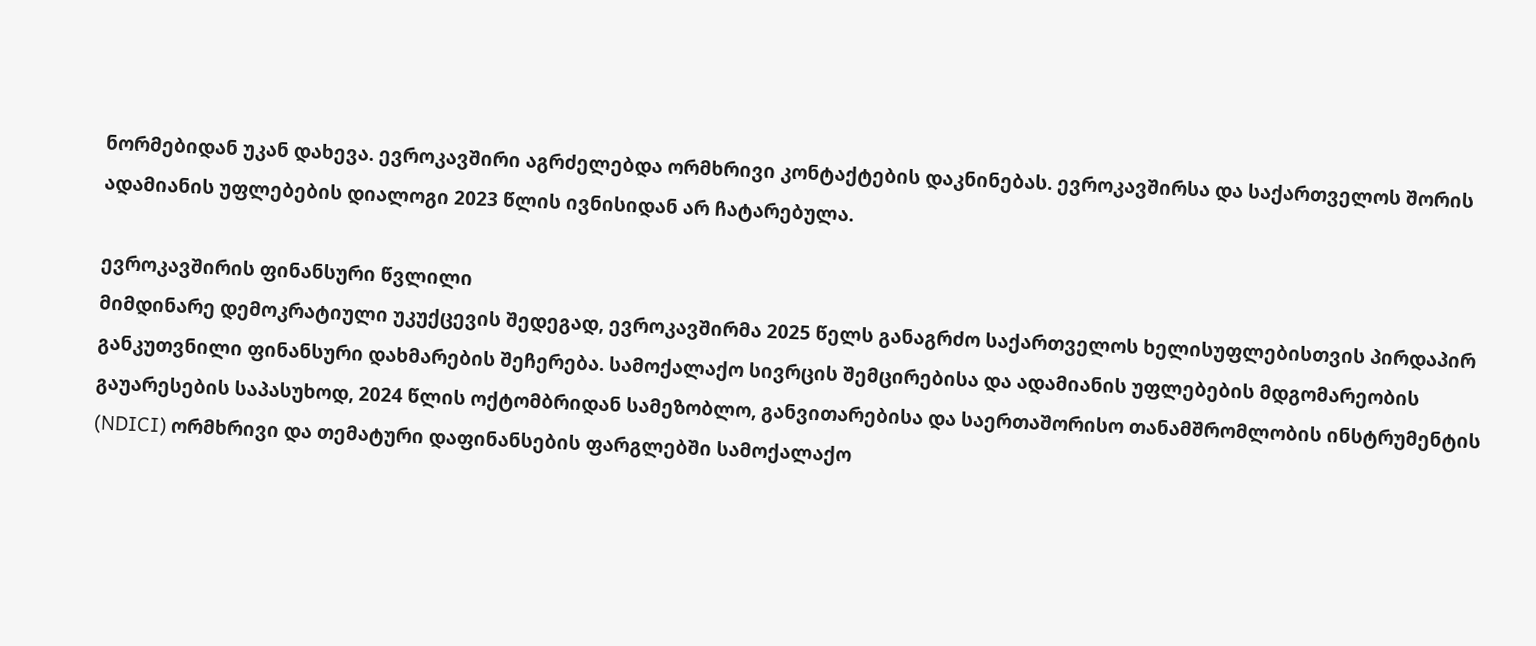ნორმებიდან უკან დახევა. ევროკავშირი აგრძელებდა ორმხრივი კონტაქტების დაკნინებას. ევროკავშირსა და საქართველოს შორის ადამიანის უფლებების დიალოგი 2023 წლის ივნისიდან არ ჩატარებულა.

ევროკავშირის ფინანსური წვლილი
მიმდინარე დემოკრატიული უკუქცევის შედეგად, ევროკავშირმა 2025 წელს განაგრძო საქართველოს ხელისუფლებისთვის პირდაპირ განკუთვნილი ფინანსური დახმარების შეჩერება. სამოქალაქო სივრცის შემცირებისა და ადამიანის უფლებების მდგომარეობის გაუარესების საპასუხოდ, 2024 წლის ოქტომბრიდან სამეზობლო, განვითარებისა და საერთაშორისო თანამშრომლობის ინსტრუმენტის (NDICI) ორმხრივი და თემატური დაფინანსების ფარგლებში სამოქალაქო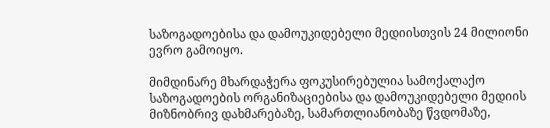საზოგადოებისა და დამოუკიდებელი მედიისთვის 24 მილიონი ევრო გამოიყო.

მიმდინარე მხარდაჭერა ფოკუსირებულია სამოქალაქო საზოგადოების ორგანიზაციებისა და დამოუკიდებელი მედიის მიზნობრივ დახმარებაზე, სამართლიანობაზე წვდომაზე,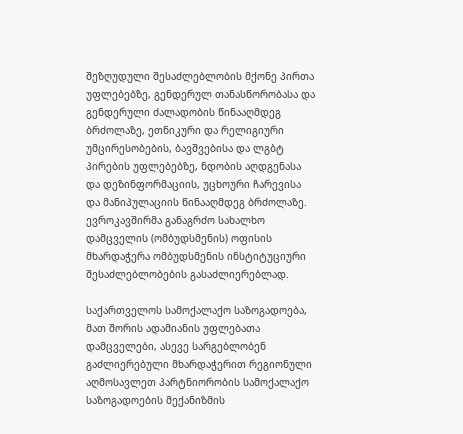შეზღუდული შესაძლებლობის მქონე პირთა უფლებებზე, გენდერულ თანასწორობასა და გენდერული ძალადობის წინააღმდეგ ბრძოლაზე, ეთნიკური და რელიგიური უმცირესობების, ბავშვებისა და ლგბტ პირების უფლებებზე, ნდობის აღდგენასა და დეზინფორმაციის, უცხოური ჩარევისა და მანიპულაციის წინააღმდეგ ბრძოლაზე. ევროკავშირმა განაგრძო სახალხო დამცველის (ომბუდსმენის) ოფისის მხარდაჭერა ომბუდსმენის ინსტიტუციური შესაძლებლობების გასაძლიერებლად.

საქართველოს სამოქალაქო საზოგადოება, მათ შორის ადამიანის უფლებათა დამცველები, ასევე სარგებლობენ გაძლიერებული მხარდაჭერით რეგიონული აღმოსავლეთ პარტნიორობის სამოქალაქო საზოგადოების მექანიზმის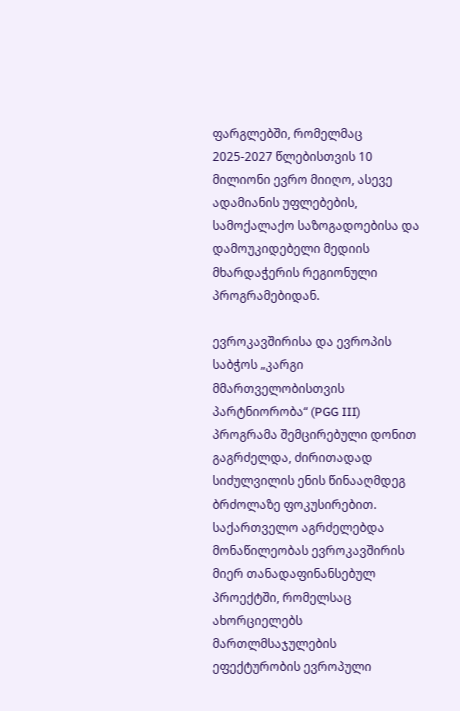ფარგლებში, რომელმაც 2025-2027 წლებისთვის 10 მილიონი ევრო მიიღო, ასევე ადამიანის უფლებების, სამოქალაქო საზოგადოებისა და დამოუკიდებელი მედიის მხარდაჭერის რეგიონული პროგრამებიდან.

ევროკავშირისა და ევროპის საბჭოს „კარგი მმართველობისთვის პარტნიორობა“ (PGG III) პროგრამა შემცირებული დონით გაგრძელდა, ძირითადად სიძულვილის ენის წინააღმდეგ ბრძოლაზე ფოკუსირებით. საქართველო აგრძელებდა მონაწილეობას ევროკავშირის მიერ თანადაფინანსებულ პროექტში, რომელსაც ახორციელებს მართლმსაჯულების ეფექტურობის ევროპული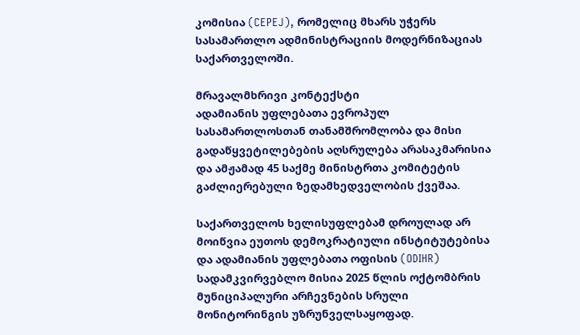კომისია (CEPEJ), რომელიც მხარს უჭერს სასამართლო ადმინისტრაციის მოდერნიზაციას საქართველოში.

მრავალმხრივი კონტექსტი
ადამიანის უფლებათა ევროპულ სასამართლოსთან თანამშრომლობა და მისი გადაწყვეტილებების აღსრულება არასაკმარისია და ამჟამად 45 საქმე მინისტრთა კომიტეტის გაძლიერებული ზედამხედველობის ქვეშაა.

საქართველოს ხელისუფლებამ დროულად არ მოიწვია ეუთოს დემოკრატიული ინსტიტუტებისა და ადამიანის უფლებათა ოფისის (ODIHR) სადამკვირვებლო მისია 2025 წლის ოქტომბრის მუნიციპალური არჩევნების სრული მონიტორინგის უზრუნველსაყოფად.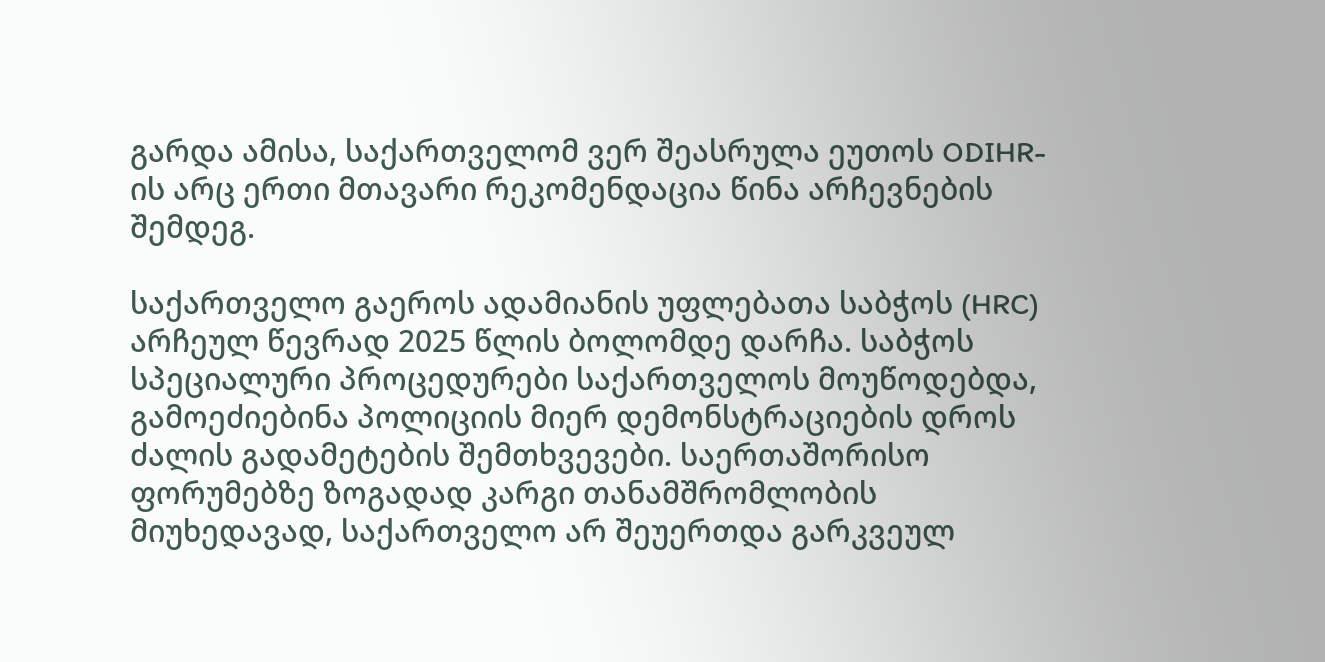გარდა ამისა, საქართველომ ვერ შეასრულა ეუთოს ODIHR-ის არც ერთი მთავარი რეკომენდაცია წინა არჩევნების შემდეგ.

საქართველო გაეროს ადამიანის უფლებათა საბჭოს (HRC) არჩეულ წევრად 2025 წლის ბოლომდე დარჩა. საბჭოს სპეციალური პროცედურები საქართველოს მოუწოდებდა, გამოეძიებინა პოლიციის მიერ დემონსტრაციების დროს ძალის გადამეტების შემთხვევები. საერთაშორისო ფორუმებზე ზოგადად კარგი თანამშრომლობის მიუხედავად, საქართველო არ შეუერთდა გარკვეულ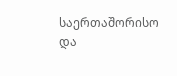საერთაშორისო და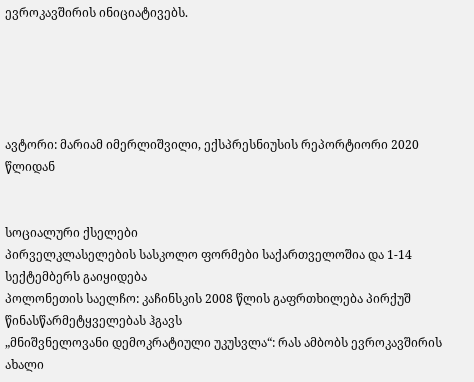ევროკავშირის ინიციატივებს.





ავტორი: მარიამ იმერლიშვილი, ექსპრესნიუსის რეპორტიორი 2020 წლიდან


სოციალური ქსელები
პირველკლასელების სასკოლო ფორმები საქართველოშია და 1-14 სექტემბერს გაიყიდება
პოლონეთის საელჩო: კაჩინსკის 2008 წლის გაფრთხილება პირქუშ წინასწარმეტყველებას ჰგავს
„მნიშვნელოვანი დემოკრატიული უკუსვლა“: რას ამბობს ევროკავშირის ახალი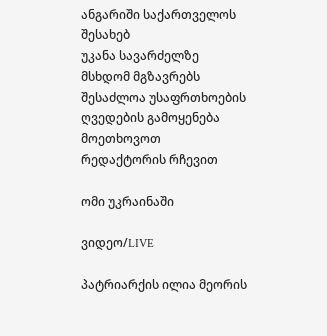ანგარიში საქართველოს შესახებ
უკანა სავარძელზე მსხდომ მგზავრებს შესაძლოა უსაფრთხოების ღვედების გამოყენება მოეთხოვოთ
რედაქტორის რჩევით

ომი უკრაინაში

ვიდეო/LIVE

პატრიარქის ილია მეორის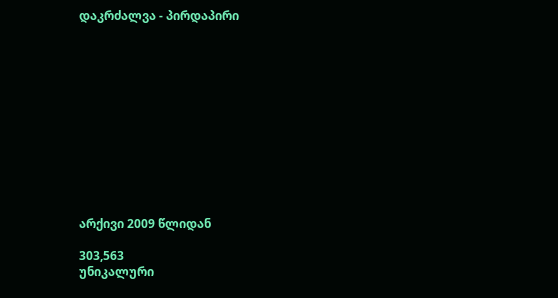დაკრძალვა - პირდაპირი












არქივი 2009 წლიდან

303,563
უნიკალური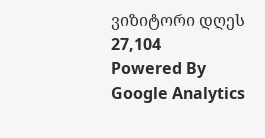ვიზიტორი დღეს 27,104
Powered By Google Analytics